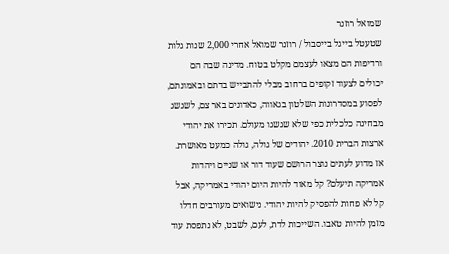שמואל רוזנר
שטעטל בייגל בייסבול / רוזנר שמואל אחרי 2,000 שנות גלות ורדיפות הם מצאו לעצמם מקלט בטוח. מדינה שבה הם יכולים לצעוד זקופים ברחוב מבלי להתבייש בדתם ובאמונתם, לפסוע במסדרונות השלטון בגאווה, כאדונים באר צם, לשגשג מבחינה כלכלית כפי שלא שגשגו מעולם. תכירו את יהודי ארצות הברית 2010. יהודים של גולה, גולה כמעט מאושרת. אז מדוע לעתים נוצר הרושם שעוד דור או שניים ויהדות אמריקה תיעלם? קל מאוד להיות היום יהודי באמריקה, אבל קל לא פחות להפסיק להיות יהודי. נישואים מעורבים חדלו מזמן להיות טאבו. השייכות לדת, לעם, לשבט, לא נתפסת עוד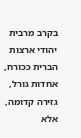בקרב מרבית יהודי ארצות הברית ככורח, אחדות גורל, גזירה קדומה, אלא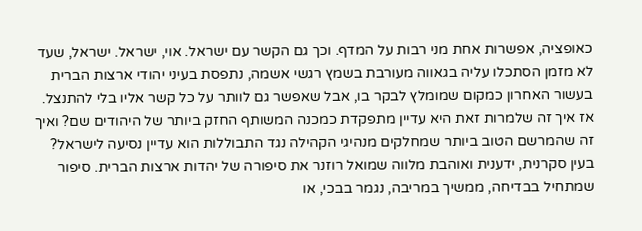כאופציה, אפשרות אחת מני רבות על המדף. וכך גם הקשר עם ישראל. אוי, ישראל. ישראל, שעד לא מזמן הסתכלו עליה בגאווה מעורבת בשמץ רגשי אשמה, נתפסת בעיני יהודי ארצות הברית בעשור האחרון כמקום שמומלץ לבקר בו, אבל שאפשר גם לוותר על כל קשר אליו בלי להתנצל. אז איך זה שלמרות זאת היא עדיין מתפקדת כמכנה המשותף החזק ביותר של היהודים שם? ואיך זה שהמרשם הטוב ביותר שמחלקים מנהיגי הקהילה נגד התבוללות הוא עדיין נסיעה לישראל? בעין סקרנית, ידענית ואוהבת מלווה שמואל רוזנר את סיפורה של יהדות ארצות הברית. סיפור שמתחיל בבדיחה, ממשיך במריבה, נגמר בבכי, או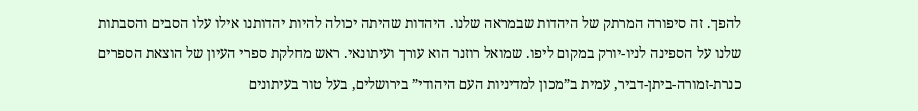להפך. זה סיפורה המרתק של היהדות שבמראה שלנו. היהדות שהיתה יכולה להיות יהדותנו אילו עלו הסבים והסבתות שלנו על הספינה לניו-יורק במקום ליפו. שמואל רוזנר הוא עורך ועיתונאי. ראש מחלקת ספרי העיון של הוצאת הספרים כנרת-זמורה-ביתן-דביר, עמית ב”מכון למדיניות העם היהודי” בירושלים, בעל טור בעיתונים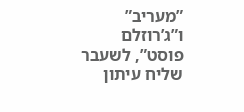”מעריב” ו”ג’רוזלם פוסט”, לשעבר שליח עיתון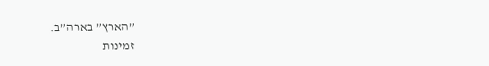”הארץ” בארה”ב.
זמינות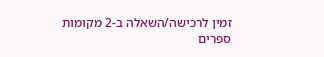זמין לרכישה/השאלה ב-2 מקומות
ספרים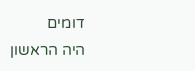דומים
היה הראשון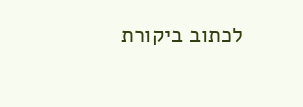לכתוב ביקורת